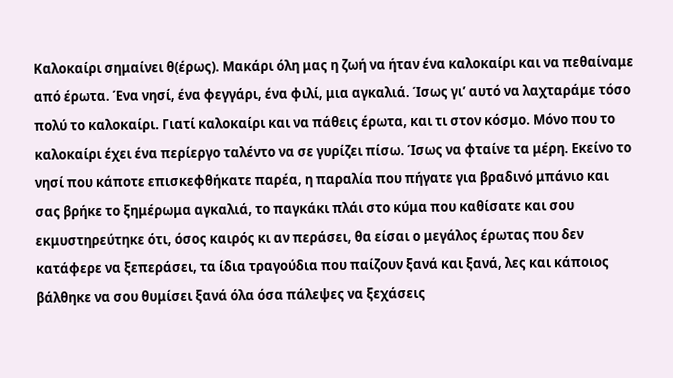Καλοκαίρι σημαίνει θ(έρως). Μακάρι όλη μας η ζωή να ήταν ένα καλοκαίρι και να πεθαίναμε από έρωτα. Ένα νησί, ένα φεγγάρι, ένα φιλί, μια αγκαλιά. Ίσως γι’ αυτό να λαχταράμε τόσο πολύ το καλοκαίρι. Γιατί καλοκαίρι και να πάθεις έρωτα, και τι στον κόσμο. Μόνο που το καλοκαίρι έχει ένα περίεργο ταλέντο να σε γυρίζει πίσω. Ίσως να φταίνε τα μέρη. Εκείνο το νησί που κάποτε επισκεφθήκατε παρέα, η παραλία που πήγατε για βραδινό μπάνιο και σας βρήκε το ξημέρωμα αγκαλιά, το παγκάκι πλάι στο κύμα που καθίσατε και σου εκμυστηρεύτηκε ότι, όσος καιρός κι αν περάσει, θα είσαι ο μεγάλος έρωτας που δεν κατάφερε να ξεπεράσει, τα ίδια τραγούδια που παίζουν ξανά και ξανά, λες και κάποιος βάλθηκε να σου θυμίσει ξανά όλα όσα πάλεψες να ξεχάσεις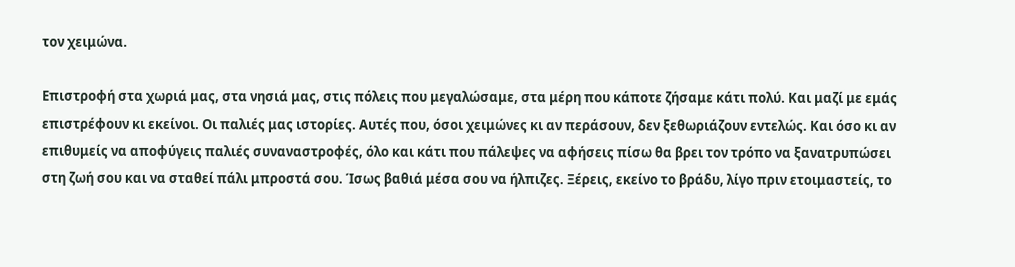τον χειμώνα.

Επιστροφή στα χωριά μας, στα νησιά μας, στις πόλεις που μεγαλώσαμε, στα μέρη που κάποτε ζήσαμε κάτι πολύ. Και μαζί με εμάς επιστρέφουν κι εκείνοι. Οι παλιές μας ιστορίες. Αυτές που, όσοι χειμώνες κι αν περάσουν, δεν ξεθωριάζουν εντελώς. Και όσο κι αν επιθυμείς να αποφύγεις παλιές συναναστροφές, όλο και κάτι που πάλεψες να αφήσεις πίσω θα βρει τον τρόπο να ξανατρυπώσει στη ζωή σου και να σταθεί πάλι μπροστά σου. Ίσως βαθιά μέσα σου να ήλπιζες. Ξέρεις, εκείνο το βράδυ, λίγο πριν ετοιμαστείς, το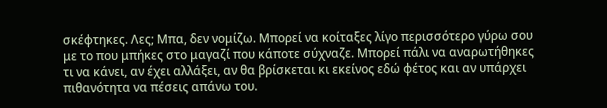σκέφτηκες. Λες; Μπα, δεν νομίζω. Μπορεί να κοίταξες λίγο περισσότερο γύρω σου με το που μπήκες στο μαγαζί που κάποτε σύχναζε. Μπορεί πάλι να αναρωτήθηκες τι να κάνει, αν έχει αλλάξει, αν θα βρίσκεται κι εκείνος εδώ φέτος και αν υπάρχει πιθανότητα να πέσεις απάνω του.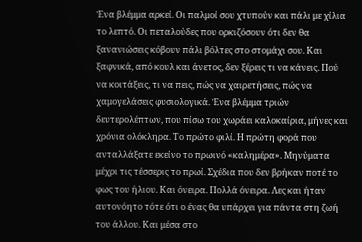Ένα βλέμμα αρκεί. Οι παλμοί σου χτυπούν και πάλι με χίλια το λεπτό. Οι πεταλούδες που ορκιζόσουν ότι δεν θα ξανανιώσεις κόβουν πάλι βόλτες στο στομάχι σου. Και ξαφνικά, από κουλ και άνετος, δεν ξέρεις τι να κάνεις. Πού να κοιτάξεις, τι να πεις, πώς να χαιρετήσεις, πώς να χαμογελάσεις φυσιολογικά. Ένα βλέμμα τριών δευτερολέπτων, που πίσω του χωράει καλοκαίρια, μήνες και χρόνια ολόκληρα. Το πρώτο φιλί. Η πρώτη φορά που ανταλλάξατε εκείνο το πρωινό «καλημέρα». Μηνύματα μέχρι τις τέσσερις το πρωί. Σχέδια που δεν βρήκαν ποτέ το φως του ήλιου. Και όνειρα. Πολλά όνειρα. Λες και ήταν αυτονόητο τότε ότι ο ένας θα υπάρχει για πάντα στη ζωή του άλλου. Και μέσα στο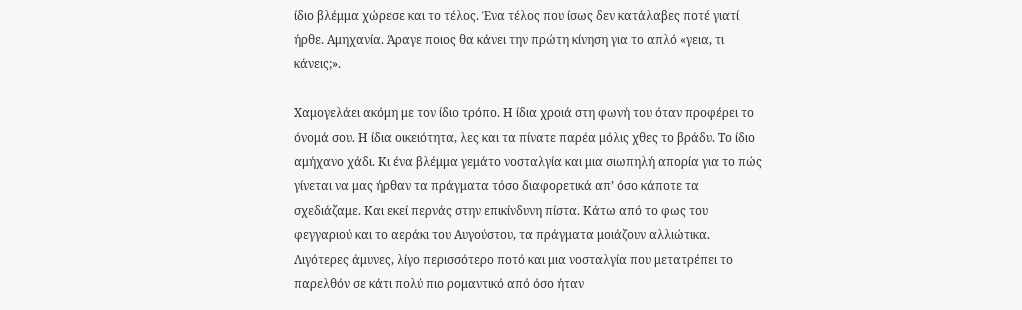ίδιο βλέμμα χώρεσε και το τέλος. Ένα τέλος που ίσως δεν κατάλαβες ποτέ γιατί ήρθε. Αμηχανία. Άραγε ποιος θα κάνει την πρώτη κίνηση για το απλό «γεια, τι κάνεις;».

Χαμογελάει ακόμη με τον ίδιο τρόπο. Η ίδια χροιά στη φωνή του όταν προφέρει το όνομά σου. Η ίδια οικειότητα, λες και τα πίνατε παρέα μόλις χθες το βράδυ. Το ίδιο αμήχανο χάδι. Κι ένα βλέμμα γεμάτο νοσταλγία και μια σιωπηλή απορία για το πώς γίνεται να μας ήρθαν τα πράγματα τόσο διαφορετικά απ’ όσο κάποτε τα σχεδιάζαμε. Και εκεί περνάς στην επικίνδυνη πίστα. Κάτω από το φως του φεγγαριού και το αεράκι του Αυγούστου, τα πράγματα μοιάζουν αλλιώτικα. Λιγότερες άμυνες, λίγο περισσότερο ποτό και μια νοσταλγία που μετατρέπει το παρελθόν σε κάτι πολύ πιο ρομαντικό από όσο ήταν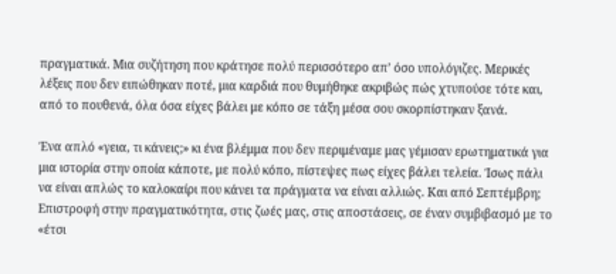πραγματικά. Μια συζήτηση που κράτησε πολύ περισσότερο απ’ όσο υπολόγιζες. Μερικές λέξεις που δεν ειπώθηκαν ποτέ, μια καρδιά που θυμήθηκε ακριβώς πώς χτυπούσε τότε και, από το πουθενά, όλα όσα είχες βάλει με κόπο σε τάξη μέσα σου σκορπίστηκαν ξανά.

Ένα απλό «γεια, τι κάνεις;» κι ένα βλέμμα που δεν περιμέναμε μας γέμισαν ερωτηματικά για μια ιστορία στην οποία κάποτε, με πολύ κόπο, πίστεψες πως είχες βάλει τελεία. Ίσως πάλι να είναι απλώς το καλοκαίρι που κάνει τα πράγματα να είναι αλλιώς. Και από Σεπτέμβρη; Επιστροφή στην πραγματικότητα, στις ζωές μας, στις αποστάσεις, σε έναν συμβιβασμό με το «έτσι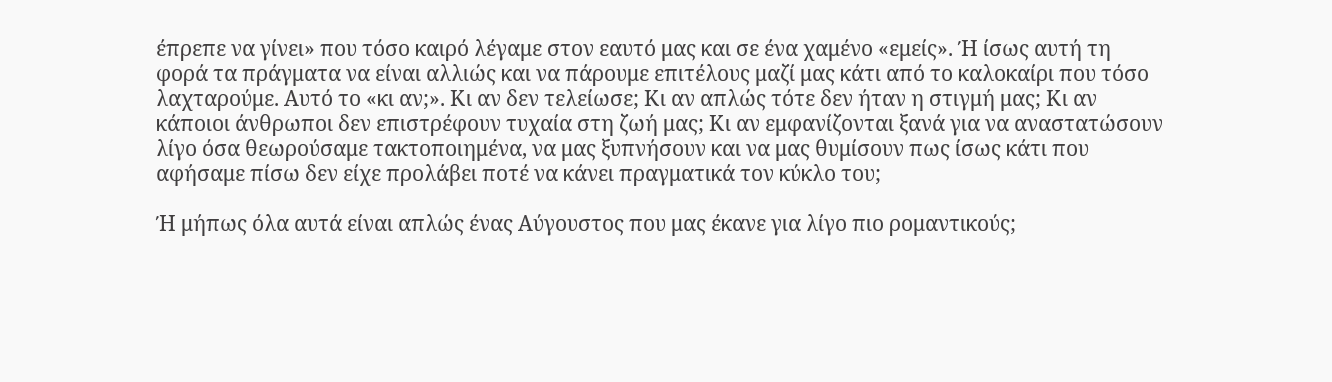έπρεπε να γίνει» που τόσο καιρό λέγαμε στον εαυτό μας και σε ένα χαμένο «εμείς». Ή ίσως αυτή τη φορά τα πράγματα να είναι αλλιώς και να πάρουμε επιτέλους μαζί μας κάτι από το καλοκαίρι που τόσο λαχταρούμε. Αυτό το «κι αν;». Κι αν δεν τελείωσε; Κι αν απλώς τότε δεν ήταν η στιγμή μας; Κι αν κάποιοι άνθρωποι δεν επιστρέφουν τυχαία στη ζωή μας; Κι αν εμφανίζονται ξανά για να αναστατώσουν λίγο όσα θεωρούσαμε τακτοποιημένα, να μας ξυπνήσουν και να μας θυμίσουν πως ίσως κάτι που αφήσαμε πίσω δεν είχε προλάβει ποτέ να κάνει πραγματικά τον κύκλο του;

Ή μήπως όλα αυτά είναι απλώς ένας Αύγουστος που μας έκανε για λίγο πιο ρομαντικούς;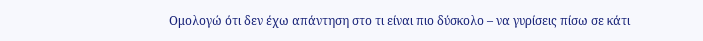Ομολογώ ότι δεν έχω απάντηση στο τι είναι πιο δύσκολο – να γυρίσεις πίσω σε κάτι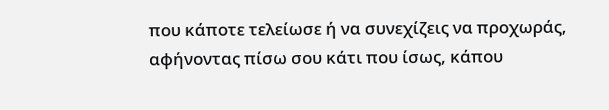που κάποτε τελείωσε ή να συνεχίζεις να προχωράς, αφήνοντας πίσω σου κάτι που ίσως, κάπου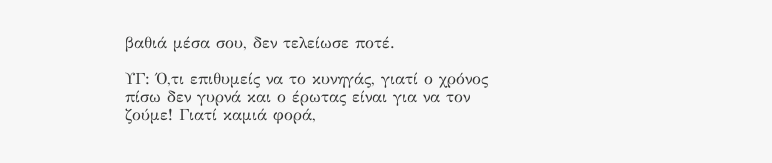βαθιά μέσα σου, δεν τελείωσε ποτέ.

ΥΓ: Ό,τι επιθυμείς να το κυνηγάς, γιατί ο χρόνος πίσω δεν γυρνά και ο έρωτας είναι για να τον ζούμε! Γιατί καμιά φορά,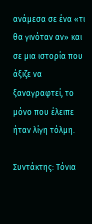ανάμεσα σε ένα «τι θα γινόταν αν» και σε μια ιστορία που άξιζε να ξαναγραφτεί, το μόνο που έλειπε ήταν λίγη τόλμη.

Συντάκτης: Τόνια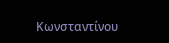Κωνσταντίνου